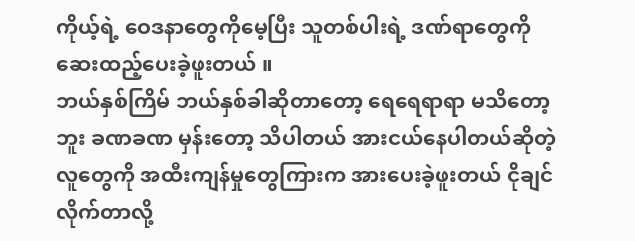ကိုယ့်ရဲ့ ဝေဒနာတွေကိုမေ့ပြီး သူတစ်ပါးရဲ့ ဒဏ်ရာတွေကို ဆေးထည့်ပေးခဲ့ဖူးတယ် ။
ဘယ်နှစ်ကြိမ် ဘယ်နှစ်ခါဆိုတာတော့ ရေရေရာရာ မသိတော့ဘူး ခဏခဏ မှန်းတော့ သိပါတယ် အားငယ်နေပါတယ်ဆိုတဲ့လူတွေကို အထီးကျန်မှုတွေကြားက အားပေးခဲ့ဖူးတယ် ငိုချင်လိုက်တာလို့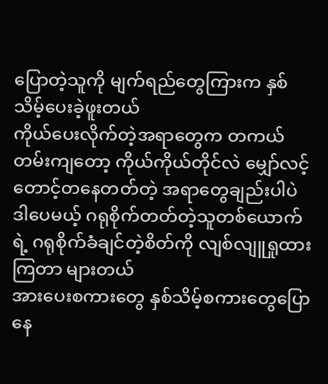ပြောတဲ့သူကို မျက်ရည်တွေကြားက နှစ်သိမ့်ပေးခဲ့ဖူးတယ်
ကိုယ်ပေးလိုက်တဲ့အရာတွေက တကယ်တမ်းကျတော့ ကိုယ်ကိုယ်တိုင်လဲ မျှော်လင့်တောင့်တနေတတ်တဲ့ အရာတွေချည်းပါပဲ ဒါပေမယ့် ဂရုစိုက်တတ်တဲ့သူတစ်ယောက်ရဲ့ ဂရုစိုက်ခံချင်တဲ့စိတ်ကို လျစ်လျူရှုထားကြတာ များတယ်
အားပေးစကားတွေ နှစ်သိမ့်စကားတွေပြောနေ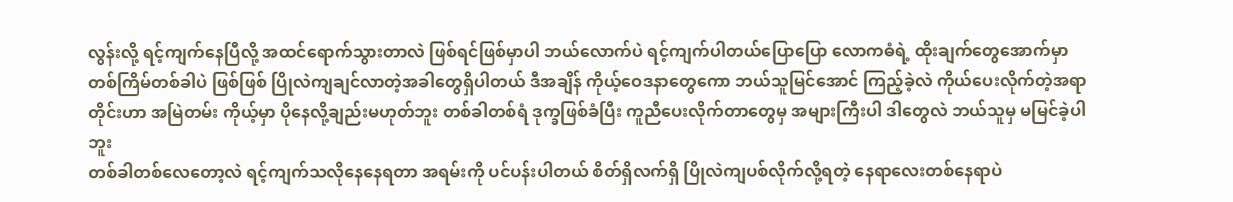လွန်းလို့ ရင့်ကျက်နေပြီလို့ အထင်ရောက်သွားတာလဲ ဖြစ်ရင်ဖြစ်မှာပါ ဘယ်လောက်ပဲ ရင့်ကျက်ပါတယ်ပြောပြော လောကဓံရဲ့ ထိုးချက်တွေအောက်မှာ တစ်ကြိမ်တစ်ခါပဲ ဖြစ်ဖြစ် ပြိုလဲကျချင်လာတဲ့အခါတွေရှိပါတယ် ဒီအချိန် ကိုယ့်ဝေဒနာတွေကော ဘယ်သူမြင်အောင် ကြည့်ခဲ့လဲ ကိုယ်ပေးလိုက်တဲ့အရာတိုင်းဟာ အမြဲတမ်း ကိုယ့်မှာ ပိုနေလို့ချည်းမဟုတ်ဘူး တစ်ခါတစ်ရံ ဒုက္ခဖြစ်ခံပြီး ကူညီပေးလိုက်တာတွေမှ အများကြီးပါ ဒါတွေလဲ ဘယ်သူမှ မမြင်ခဲ့ပါဘူး
တစ်ခါတစ်လေတော့လဲ ရင့်ကျက်သလိုနေနေရတာ အရမ်းကို ပင်ပန်းပါတယ် စိတ်ရှိလက်ရှိ ပြိုလဲကျပစ်လိုက်လို့ရတဲ့ နေရာလေးတစ်နေရာပဲ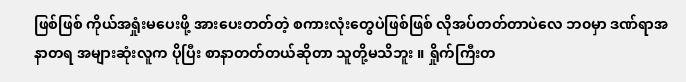ဖြစ်ဖြစ် ကိုယ်အရှုံးမပေးဖို့ အားပေးတတ်တဲ့ စကားလုံးတွေပဲဖြစ်ဖြစ် လိုအပ်တတ်တာပဲလေ ဘ၀မှာ ဒဏ်ရာအနာတရ အများဆုံးလူက ပိုပြီး စာနာတတ်တယ်ဆိုတာ သူတို့မသိဘူး ။ ရှိုက်ကြီးတ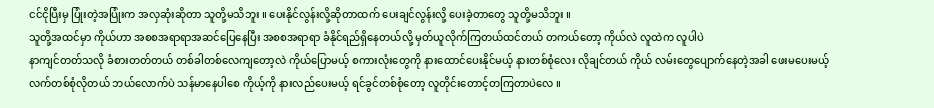ငင်ငိုပြီးမှ ပြုံးတဲ့အပြုံးက အလှဆုံးဆိုတာ သူတို့မသိဘူး ။ ပေးနိုင်လွန်းလို့ဆိုတာထက် ပေးချင်လွန်းလို့ ပေးခဲ့တာတွေ သူတို့မသိဘူး ။
သူတို့အထင်မှာ ကိုယ်ဟာ အစစအရာရာအဆင်ပြေနေပြီး အစစအရာရာ ခံနိုင်ရည်ရှိနေတယ်လို့ မှတ်ယူလိုက်ကြတယ်ထင်တယ် တကယ်တော့ ကိုယ်လဲ လူထဲက လူပါပဲ
နာကျင်တတ်သလို ခံစားတတ်တယ် တစ်ခါတစ်လေကျတော့လဲ ကိုယ်ပြောမယ့် စကားလုံးတွေကို နားထောင်ပေးနိုင်မယ့် နားတစ်စုံလေး လိုချင်တယ် ကိုယ် လမ်းတွေပျောက်နေတဲ့အခါ ဖေးမပေးမယ့် လက်တစ်စုံလိုတယ် ဘယ်လောက်ပဲ သန်မာနေပါစေ ကိုယ့်ကို နားလည်ပေးမယ့် ရင်ခွင်တစ်စုံတော့ လူတိုင်းတောင့်တကြတာပဲလေ ။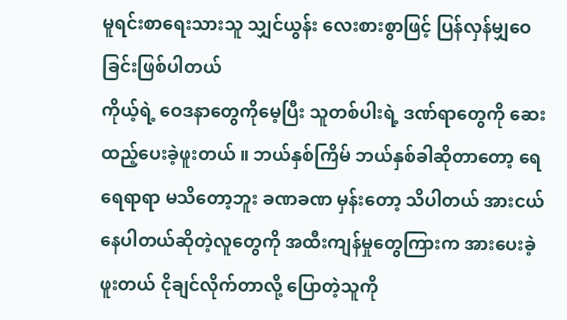မူရင်းစာရေးသားသူ သျှင်ယွန်း လေးစားစွာဖြင့် ပြန်လှန်မျှဝေခြင်းဖြစ်ပါတယ်
ကိုယ့်ရဲ့ ဝေဒနာတွေကိုမေ့ပြီး သူတစ်ပါးရဲ့ ဒဏ်ရာတွေကို ဆေးထည့်ပေးခဲ့ဖူးတယ် ။ ဘယ်နှစ်ကြိမ် ဘယ်နှစ်ခါဆိုတာတော့ ရေရေရာရာ မသိတော့ဘူး ခဏခဏ မှန်းတော့ သိပါတယ် အားငယ်နေပါတယ်ဆိုတဲ့လူတွေကို အထီးကျန်မှုတွေကြားက အားပေးခဲ့ဖူးတယ် ငိုချင်လိုက်တာလို့ ပြောတဲ့သူကို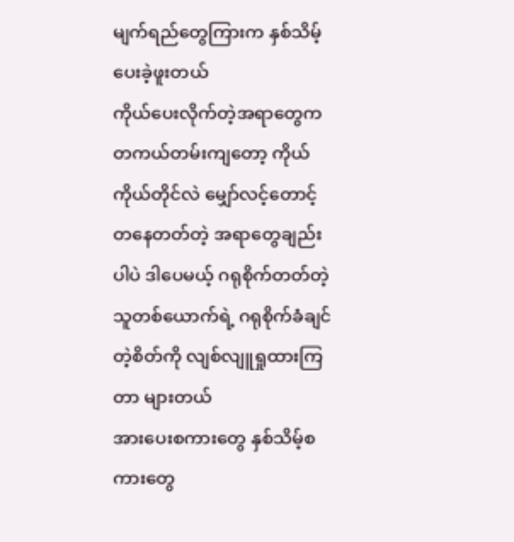မျက်ရည်တွေကြားက နှစ်သိမ့်ပေးခဲ့ဖူးတယ်
ကိုယ်ပေးလိုက်တဲ့အရာတွေက တကယ်တမ်းကျတော့ ကိုယ်ကိုယ်တိုင်လဲ မျှော်လင့်တောင့်တနေတတ်တဲ့ အရာတွေချည်းပါပဲ ဒါပေမယ့် ဂရုစိုက်တတ်တဲ့သူတစ်ယောက်ရဲ့ ဂရုစိုက်ခံချင်တဲ့စိတ်ကို လျစ်လျူရှုထားကြတာ များတယ်
အားပေးစကားတွေ နှစ်သိမ့်စကားတွေ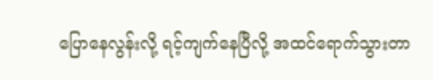ပြောနေလွန်းလို့ ရင့်ကျက်နေပြီလို့ အထင်ရောက်သွားတာ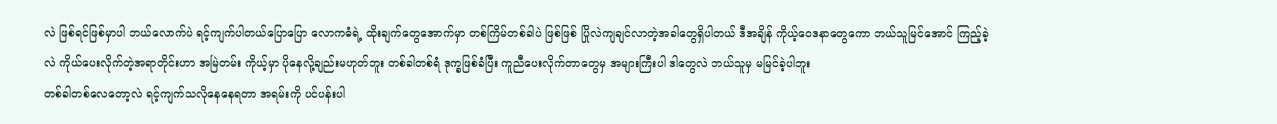လဲ ဖြစ်ရင်ဖြစ်မှာပါ ဘယ်လောက်ပဲ ရင့်ကျက်ပါတယ်ပြောပြော လောကဓံရဲ့ ထိုးချက်တွေအောက်မှာ တစ်ကြိမ်တစ်ခါပဲ ဖြစ်ဖြစ် ပြိုလဲကျချင်လာတဲ့အခါတွေရှိပါတယ် ဒီအချိန် ကိုယ့်ဝေဒနာတွေကော ဘယ်သူမြင်အောင် ကြည့်ခဲ့လဲ ကိုယ်ပေးလိုက်တဲ့အရာတိုင်းဟာ အမြဲတမ်း ကိုယ့်မှာ ပိုနေလို့ချည်းမဟုတ်ဘူး တစ်ခါတစ်ရံ ဒုက္ခဖြစ်ခံပြီး ကူညီပေးလိုက်တာတွေမှ အများကြီးပါ ဒါတွေလဲ ဘယ်သူမှ မမြင်ခဲ့ပါဘူး
တစ်ခါတစ်လေတော့လဲ ရင့်ကျက်သလိုနေနေရတာ အရမ်းကို ပင်ပန်းပါ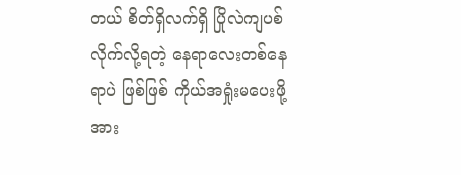တယ် စိတ်ရှိလက်ရှိ ပြိုလဲကျပစ်လိုက်လို့ရတဲ့ နေရာလေးတစ်နေရာပဲ ဖြစ်ဖြစ် ကိုယ်အရှုံးမပေးဖို့ အား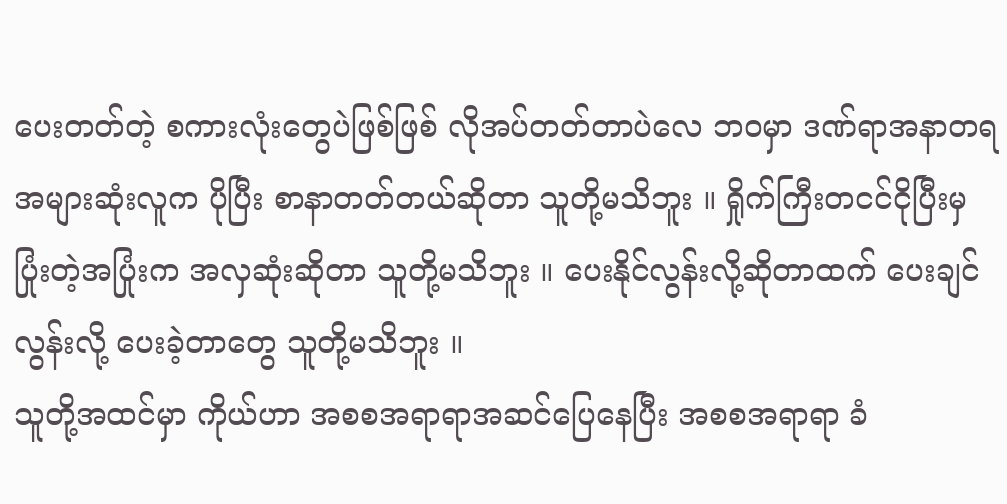ပေးတတ်တဲ့ စကားလုံးတွေပဲဖြစ်ဖြစ် လိုအပ်တတ်တာပဲလေ ဘဝမှာ ဒဏ်ရာအနာတရ အများဆုံးလူက ပိုပြီး စာနာတတ်တယ်ဆိုတာ သူတို့မသိဘူး ။ ရှိုက်ကြီးတငင်ငိုပြီးမှ ပြုံးတဲ့အပြုံးက အလှဆုံးဆိုတာ သူတို့မသိဘူး ။ ပေးနိုင်လွန်းလို့ဆိုတာထက် ပေးချင်လွန်းလို့ ပေးခဲ့တာတွေ သူတို့မသိဘူး ။
သူတို့အထင်မှာ ကိုယ်ဟာ အစစအရာရာအဆင်ပြေနေပြီး အစစအရာရာ ခံ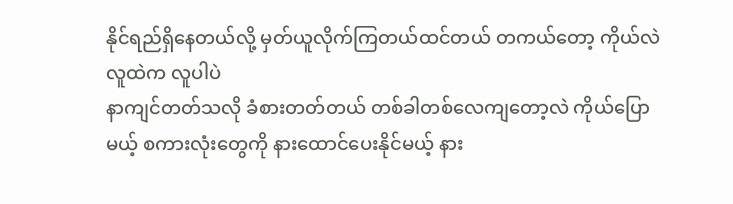နိုင်ရည်ရှိနေတယ်လို့ မှတ်ယူလိုက်ကြတယ်ထင်တယ် တကယ်တော့ ကိုယ်လဲ လူထဲက လူပါပဲ
နာကျင်တတ်သလို ခံစားတတ်တယ် တစ်ခါတစ်လေကျတော့လဲ ကိုယ်ပြောမယ့် စကားလုံးတွေကို နားထောင်ပေးနိုင်မယ့် နား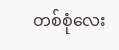တစ်စုံလေး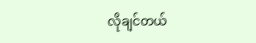လိုချင်တယ်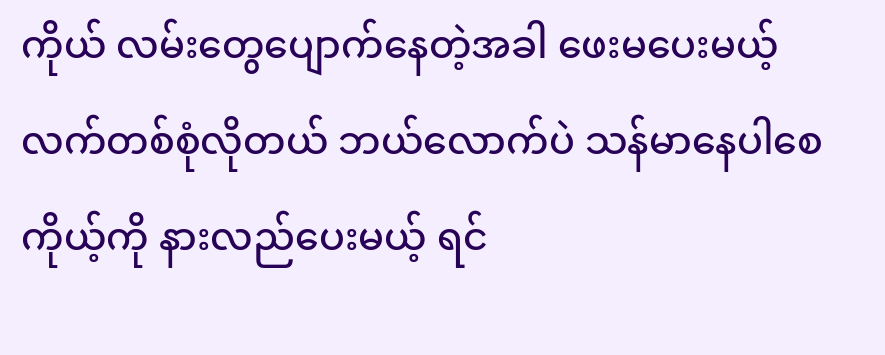ကိုယ် လမ်းတွေပျောက်နေတဲ့အခါ ဖေးမပေးမယ့် လက်တစ်စုံလိုတယ် ဘယ်လောက်ပဲ သန်မာနေပါစေ ကိုယ့်ကို နားလည်ပေးမယ့် ရင်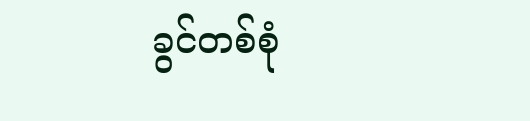ခွင်တစ်စုံ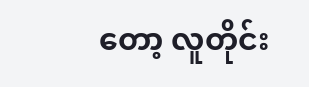တော့ လူတိုင်း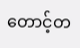တောင့်တ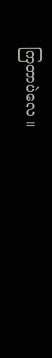ကြတာပဲလေ ။